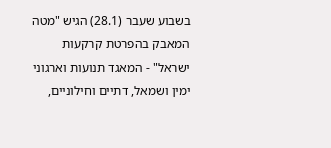בשבוע שעבר (28.1) הגיש "מטה המאבק בהפרטת קרקעות
ישראל" - המאגד תנועות וארגוני ימין ושמאל, דתיים וחילוניים,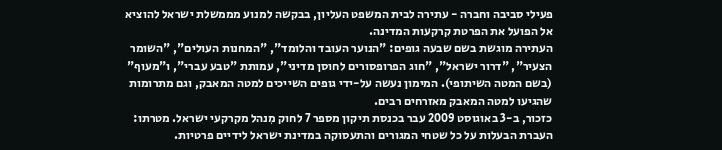פעילי סביבה וחברה - עתירה לבית המשפט העליון, בבקשה למנוע מממשלת ישראל להוציא אל הפועל את הפרטת קרקעות המדינה.
העתירה מוגשת בשם שבעה גופים: "הנוער העובד והלומד", "המחנות העולים", "השומר הצעיר", "דרור ישראל", "חוג הפרופסורים לחוסן מדיני", עמותת "טבע עברי", ו"מעוף" (בשם המטה השיתופי). המימון נעשה על-ידי גופים השייכים למטה המאבק, וגם מתרומות שהגיעו למטה המאבק מאזרחים רבים.
כזכור, ב-3 באוגוסט 2009 עבר בכנסת תיקון מספר 7 לחוק מִנהל מקרקעי ישראל. מטרתו: העברת הבעלות על כל שטחי המגורים והתעסוקה במדינת ישראל לידיים פרטיות.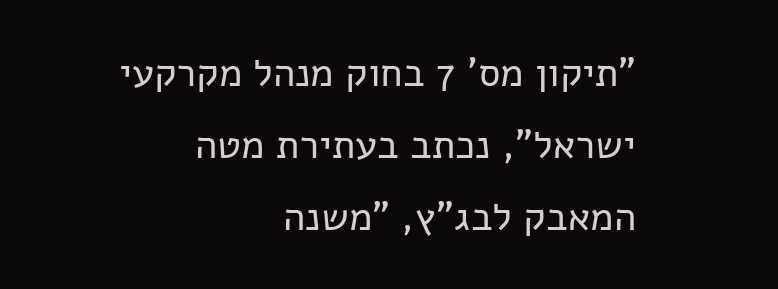"תיקון מס' 7 בחוק מנהל מקרקעי ישראל", נכתב בעתירת מטה המאבק לבג"ץ, "משנה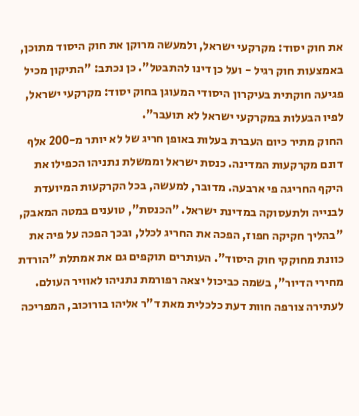את חוק יסוד: מקרקעי ישראל, ולמעשה מרוקן את חוק היסוד מתוכן, באמצעות חוק רגיל - ועל כן דינו להתבטל". כן נכתב: "התיקון מכיל פגיעה חוקתית בעיקרון היסודי המעוגן בחוק יסוד: מקרקעי ישראל, לפיו הבעלות במקרקעי ישראל לא תועבר".
החוק מתיר כיום העברת בעלות באופן חריג של לא יותר מ-200 אלף דונם מקרקעות המדינה. כנסת ישראל וממשלת נתניהו הכפילו את היקף החריגה פי ארבעה. מדובר, למעשה, בכל הקרקעות המיועדת לבנייה ולתעסוקה במדינת ישראל. "הכנסת", טוענים במטה המאבק, "בהליך חקיקה חפוז, הפכה את החריג לכלל, ובכך הפכה על פיה את כוונת מחוקקי חוק היסוד". העותרים תוקפים גם את אמתלת "הורדת מחירי הדיור", בשמה כביכול יצאה רפורמת נתניהו לאוויר העולם. לעתירה צורפה חוות דעת כלכלית מאת ד"ר אליהו בורוכוב, המפריכה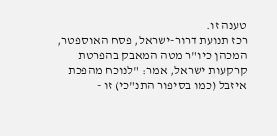טענה זו.
רכז תנועת דרור-ישראל, פסח האוספטר,
המכהן כיו"ר מטה המאבק בהפרטת
קרקעות ישראל, אמר: "לנוכח מהפכת איזבל (כמו בסיפור התנ"כי) זו -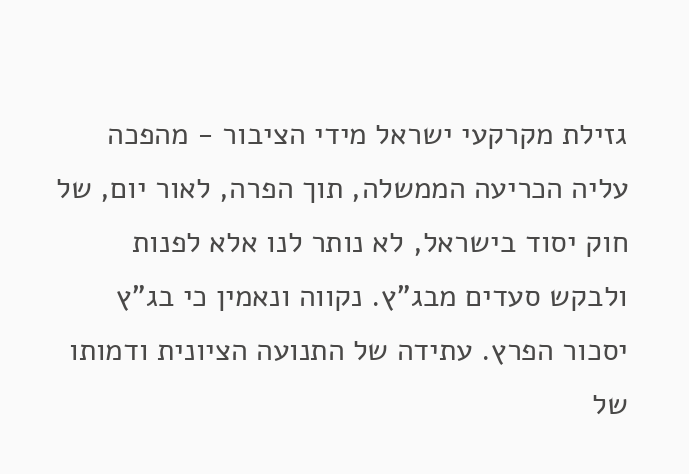גזילת מקרקעי ישראל מידי הציבור - מהפכה עליה הכריעה הממשלה, תוך הפרה, לאור יום, של חוק יסוד בישראל, לא נותר לנו אלא לפנות ולבקש סעדים מבג"ץ. נקווה ונאמין כי בג"ץ יסכור הפרץ. עתידה של התנועה הציונית ודמותו של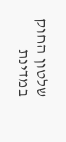שלטון החוק במדינת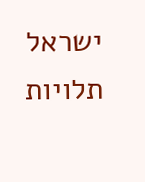ישראל תלויות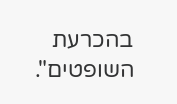בהכרעת השופטים".